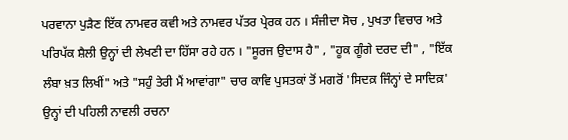ਪਰਵਾਨਾ ਪੁੜੈਣ ਇੱਕ ਨਾਮਵਰ ਕਵੀ ਅਤੇ ਨਾਮਵਰ ਪੱਤਰ ਪ੍ਰੇਰਕ ਹਨ । ਸੰਜੀਦਾ ਸੋਚ , ਪੁਖਤਾ ਵਿਚਾਰ ਅਤੇ ਪਰਿਪੱਕ ਸ਼ੈਲੀ ਉਨ੍ਹਾਂ ਦੀ ਲੇਖਣੀ ਦਾ ਹਿੱਸਾ ਰਹੇ ਹਨ । "ਸੂਰਜ ਉਦਾਸ ਹੈ" , "ਹੂਕ ਗੂੰਗੇ ਦਰਦ ਦੀ" , "ਇੱਕ ਲੰਬਾ ਖ਼ਤ ਲਿਖੀਂ" ਅਤੇ "ਸਹੁੰ ਤੇਰੀ ਮੈਂ ਆਵਾਂਗਾ" ਚਾਰ ਕਾਵਿ ਪੁਸਤਕਾਂ ਤੋਂ ਮਗਰੋਂ 'ਸਿਦਕ਼ ਜਿੰਨ੍ਹਾਂ ਦੇ ਸਾਦਿਕ਼' ਉਨ੍ਹਾਂ ਦੀ ਪਹਿਲੀ ਨਾਵਲੀ ਰਚਨਾ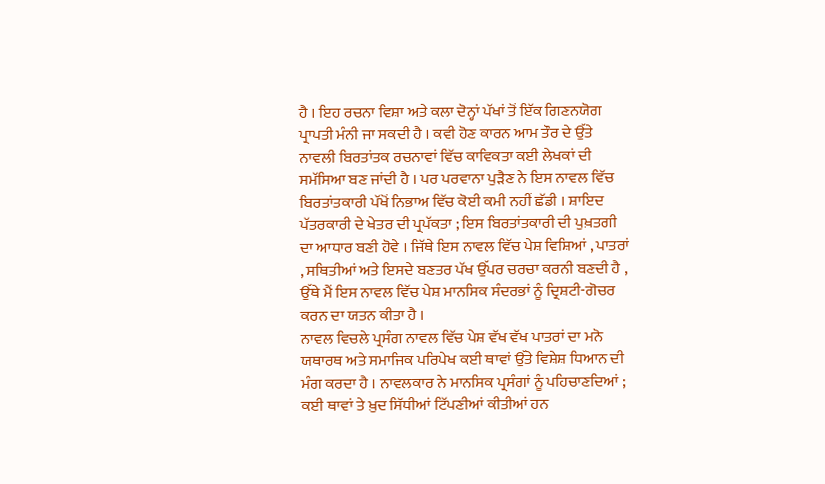ਹੈ । ਇਹ ਰਚਨਾ ਵਿਸ਼ਾ ਅਤੇ ਕਲਾ ਦੋਨ੍ਹਾਂ ਪੱਖਾਂ ਤੋਂ ਇੱਕ ਗਿਣਨਯੋਗ ਪ੍ਰਾਪਤੀ ਮੰਨੀ ਜਾ ਸਕਦੀ ਹੈ । ਕਵੀ ਹੋਣ ਕਾਰਨ ਆਮ ਤੌਰ ਦੇ ਉੱਤੇ ਨਾਵਲੀ ਬਿਰਤਾਂਤਕ ਰਚਨਾਵਾਂ ਵਿੱਚ ਕਾਵਿਕਤਾ ਕਈ ਲੇਖਕਾਂ ਦੀ ਸਮੱਸਿਆ ਬਣ ਜਾਂਦੀ ਹੈ । ਪਰ ਪਰਵਾਨਾ ਪੁੜੈਣ ਨੇ ਇਸ ਨਾਵਲ ਵਿੱਚ ਬਿਰਤਾਂਤਕਾਰੀ ਪੱਖੋਂ ਨਿਭਾਅ ਵਿੱਚ ਕੋਈ ਕਮੀ ਨਹੀਂ ਛੱਡੀ । ਸ਼ਾਇਦ ਪੱਤਰਕਾਰੀ ਦੇ ਖੇਤਰ ਦੀ ਪ੍ਰਪੱਕਤਾ ; ਇਸ ਬਿਰਤਾਂਤਕਾਰੀ ਦੀ ਪੁਖ਼ਤਗੀ ਦਾ ਆਧਾਰ ਬਣੀ ਹੋਵੇ । ਜਿੱਥੇ ਇਸ ਨਾਵਲ ਵਿੱਚ ਪੇਸ਼ ਵਿਸ਼ਿਆਂ , ਪਾਤਰਾਂ , ਸਥਿਤੀਆਂ ਅਤੇ ਇਸਦੇ ਬਣਤਰ ਪੱਖ ਉੱਪਰ ਚਰਚਾ ਕਰਨੀ ਬਣਦੀ ਹੈ , ਉੱਥੇ ਮੈਂ ਇਸ ਨਾਵਲ ਵਿੱਚ ਪੇਸ਼ ਮਾਨਸਿਕ ਸੰਦਰਭਾਂ ਨੂੰ ਦ੍ਰਿਸ਼ਟੀ-ਗੋਚਰ ਕਰਨ ਦਾ ਯਤਨ ਕੀਤਾ ਹੈ ।
ਨਾਵਲ ਵਿਚਲੇ ਪ੍ਰਸੰਗ ਨਾਵਲ ਵਿੱਚ ਪੇਸ਼ ਵੱਖ ਵੱਖ ਪਾਤਰਾਂ ਦਾ ਮਨੋ ਯਥਾਰਥ ਅਤੇ ਸਮਾਜਿਕ ਪਰਿਪੇਖ ਕਈ ਥਾਵਾਂ ਉੱਤੇ ਵਿਸ਼ੇਸ਼ ਧਿਆਨ ਦੀ ਮੰਗ ਕਰਦਾ ਹੈ । ਨਾਵਲਕਾਰ ਨੇ ਮਾਨਸਿਕ ਪ੍ਰਸੰਗਾਂ ਨੂੰ ਪਹਿਚਾਣਦਿਆਂ ; ਕਈ ਥਾਵਾਂ ਤੇ ਖ਼ੁਦ ਸਿੱਧੀਆਂ ਟਿੱਪਣੀਆਂ ਕੀਤੀਆਂ ਹਨ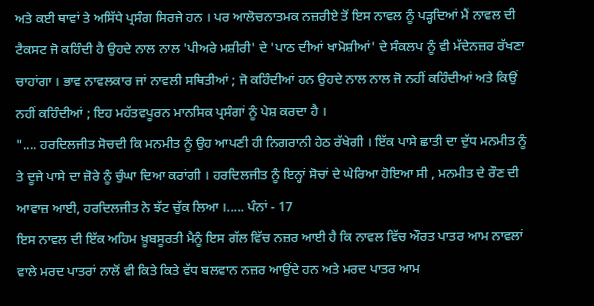ਅਤੇ ਕਈ ਥਾਵਾਂ ਤੇ ਅਸਿੱਧੇ ਪ੍ਰਸੰਗ ਸਿਰਜੇ ਹਨ । ਪਰ ਆਲੋਚਨਾਤਮਕ ਨਜ਼ਰੀਏ ਤੋਂ ਇਸ ਨਾਵਲ ਨੂੰ ਪੜ੍ਹਦਿਆਂ ਮੈਂ ਨਾਵਲ ਦੀ ਟੈਕਸਟ ਜੋ ਕਹਿੰਦੀ ਹੈ ਉਹਦੇ ਨਾਲ ਨਾਲ 'ਪੀਅਰੇ ਮਸ਼ੀਰੀ' ਦੇ 'ਪਾਠ ਦੀਆਂ ਖਾਮੋਸ਼ੀਆਂ' ਦੇ ਸੰਕਲਪ ਨੂੰ ਵੀ ਮੱਦੇਨਜ਼ਰ ਰੱਖਣਾ ਚਾਹਾਂਗਾ । ਭਾਵ ਨਾਵਲਕਾਰ ਜਾਂ ਨਾਵਲੀ ਸਥਿਤੀਆਂ ; ਜੋ ਕਹਿੰਦੀਆਂ ਹਨ ਉਹਦੇ ਨਾਲ ਨਾਲ ਜੋ ਨਹੀਂ ਕਹਿੰਦੀਆਂ ਅਤੇ ਕਿਉਂ ਨਹੀਂ ਕਹਿੰਦੀਆਂ ; ਇਹ ਮਹੱਤਵਪੂਰਨ ਮਾਨਸਿਕ ਪ੍ਰਸੰਗਾਂ ਨੂੰ ਪੇਸ਼ ਕਰਦਾ ਹੈ ।
".... ਹਰਦਿਲਜੀਤ ਸੋਚਦੀ ਕਿ ਮਨਮੀਤ ਨੂੰ ਉਹ ਆਪਣੀ ਹੀ ਨਿਗਰਾਨੀ ਹੇਠ ਰੱਖੇਗੀ । ਇੱਕ ਪਾਸੇ ਛਾਤੀ ਦਾ ਦੁੱਧ ਮਨਮੀਤ ਨੂੰ ਤੇ ਦੂਜੇ ਪਾਸੇ ਦਾ ਜ਼ੋਰੇ ਨੂੰ ਚੁੰਘਾ ਦਿਆ ਕਰਾਂਗੀ । ਹਰਦਿਲਜੀਤ ਨੂੰ ਇਨ੍ਹਾਂ ਸੋਚਾਂ ਦੇ ਘੇਰਿਆ ਹੋਇਆ ਸੀ , ਮਨਮੀਤ ਦੇ ਰੌਣ ਦੀ ਆਵਾਜ਼ ਆਈ, ਹਰਦਿਲਜੀਤ ਨੇ ਝੱਟ ਚੁੱਕ ਲਿਆ ।..... ਪੰਨਾਂ - 17
ਇਸ ਨਾਵਲ ਦੀ ਇੱਕ ਅਹਿਮ ਖ਼ੂਬਸੂਰਤੀ ਮੈਨੂੰ ਇਸ ਗੱਲ ਵਿੱਚ ਨਜ਼ਰ ਆਈ ਹੈ ਕਿ ਨਾਵਲ ਵਿੱਚ ਔਰਤ ਪਾਤਰ ਆਮ ਨਾਵਲਾਂ ਵਾਲੇ ਮਰਦ ਪਾਤਰਾਂ ਨਾਲੋਂ ਵੀ ਕਿਤੇ ਕਿਤੇ ਵੱਧ ਬਲਵਾਨ ਨਜ਼ਰ ਆਉਂਦੇ ਹਨ ਅਤੇ ਮਰਦ ਪਾਤਰ ਆਮ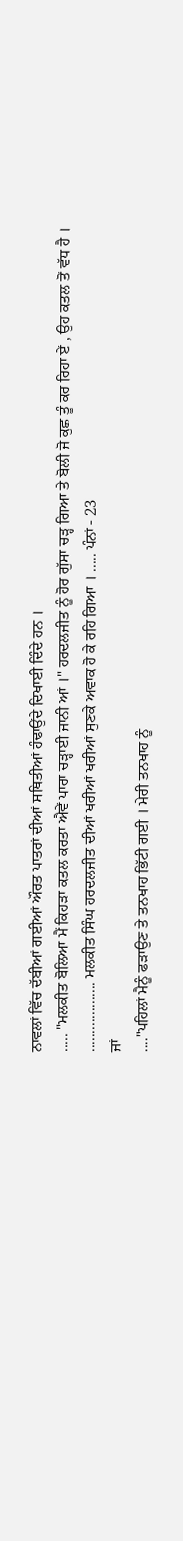ਨਾਵਲਾਂ ਵਿੱਚ ਦੱਬੀਆਂ ਗਈਆਂ ਔਰਤ ਪਾਤਰਾਂ ਦੀਆਂ ਸਥਿਤੀਆਂ ਹੰਢਾਉਂਦੇ ਦਿਖਾਈ ਦਿੰਦੇ ਹਨ ।
..... "ਮਲਕੀਤ ਬੋਲਿਆ ਮੈਂ ਕਿਹੜਾ ਕਤਲ ਕਰਤਾ ਐਵੇਂ ਪਾਰਾ ਚੜ੍ਹਾਈ ਜਾਨੀ ਆਂ ।" ਹਰਦਲਜੀਤ ਨੂੰ ਹੋਰ ਗੁੱਸਾ ਚੜ੍ਹ ਗਿਆ ਤੇ ਬੋਲੀ ਜੋ ਕੁਛ ਤੂੰ ਕਰ ਰਿਹਾ ਏਂ , ਉਹ ਕਤਲ ਤੋਂ ਵੱਧ ਹੈ । ................... ਮਲਕੀਤ ਸਿੰਘ ਹਰਦਲਜੀਤ ਦੀਆਂ ਖਰੀਆਂ ਖਰੀਆਂ ਸੁਣਕੇ ਅਵਾਕ ਹੋ ਕੇ ਰਹਿ ਗਿਆ । ..... ਪੰਨਾਂ - 23
ਜਾਂ
...."ਪਹਿਲਾਂ ਮੈਨੂੰ ਫੜਾਉਣ ਤੇ ਤਨਖਾਹ ਭਿੱਟੀ ਗਈ । ਮੇਰੀ ਤਨਖਾਹ ਨੂੰ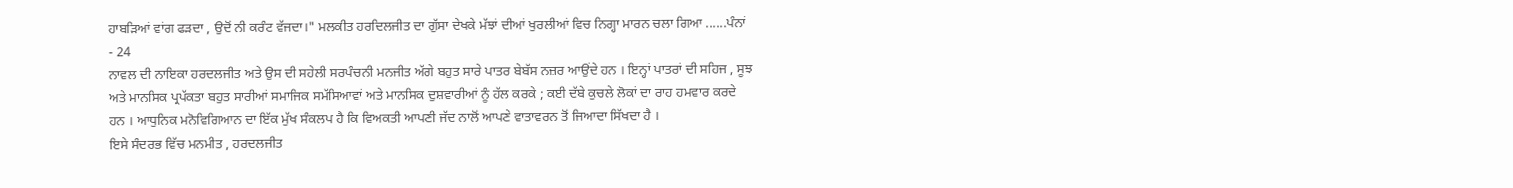ਹਾਬੜਿਆਂ ਵਾਂਗ ਫੜਦਾ , ਉਦੋਂ ਨੀ ਕਰੰਟ ਵੱਜਦਾ।" ਮਲਕੀਤ ਹਰਦਿਲਜੀਤ ਦਾ ਗੁੱਸਾ ਦੇਖਕੇ ਮੱਝਾਂ ਦੀਆਂ ਖੁਰਲੀਆਂ ਵਿਚ ਨਿਗ੍ਹਾ ਮਾਰਨ ਚਲਾ ਗਿਆ ......ਪੰਨਾਂ - 24
ਨਾਵਲ ਦੀ ਨਾਇਕਾ ਹਰਦਲਜੀਤ ਅਤੇ ਉਸ ਦੀ ਸਹੇਲੀ ਸਰਪੰਚਨੀ ਮਨਜੀਤ ਅੱਗੇ ਬਹੁਤ ਸਾਰੇ ਪਾਤਰ ਬੇਬੱਸ ਨਜ਼ਰ ਆਉਂਦੇ ਹਨ । ਇਨ੍ਹਾਂ ਪਾਤਰਾਂ ਦੀ ਸਹਿਜ , ਸੂਝ ਅਤੇ ਮਾਨਸਿਕ ਪ੍ਰਪੱਕਤਾ ਬਹੁਤ ਸਾਰੀਆਂ ਸਮਾਜਿਕ ਸਮੱਸਿਆਵਾਂ ਅਤੇ ਮਾਨਸਿਕ ਦੁਸ਼ਵਾਰੀਆਂ ਨੂੰ ਹੱਲ ਕਰਕੇ ; ਕਈ ਦੱਬੇ ਕੁਚਲੇ ਲੋਕਾਂ ਦਾ ਰਾਹ ਹਮਵਾਰ ਕਰਦੇ ਹਨ । ਆਧੁਨਿਕ ਮਨੋਵਿਗਿਆਨ ਦਾ ਇੱਕ ਮੁੱਖ ਸੰਕਲਪ ਹੈ ਕਿ ਵਿਅਕਤੀ ਆਪਣੀ ਜੱਦ ਨਾਲੋਂ ਆਪਣੇ ਵਾਤਾਵਰਨ ਤੋਂ ਜਿਆਦਾ ਸਿੱਖਦਾ ਹੈ ।
ਇਸੇ ਸੰਦਰਭ ਵਿੱਚ ਮਨਮੀਤ , ਹਰਦਲਜੀਤ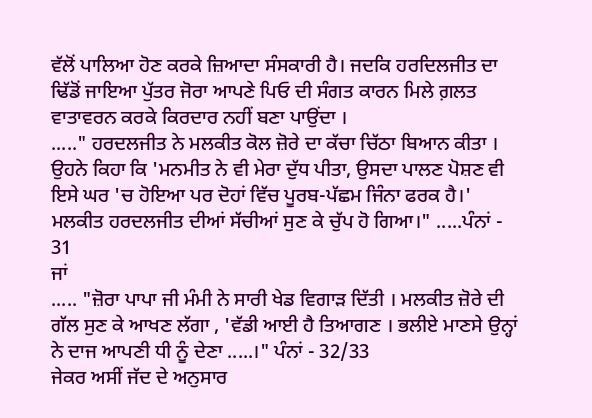ਵੱਲੋਂ ਪਾਲਿਆ ਹੋਣ ਕਰਕੇ ਜ਼ਿਆਦਾ ਸੰਸਕਾਰੀ ਹੈ। ਜਦਕਿ ਹਰਦਿਲਜੀਤ ਦਾ ਢਿੱਡੋਂ ਜਾਇਆ ਪੁੱਤਰ ਜੋਰਾ ਆਪਣੇ ਪਿਓ ਦੀ ਸੰਗਤ ਕਾਰਨ ਮਿਲੇ ਗ਼ਲਤ ਵਾਤਾਵਰਨ ਕਰਕੇ ਕਿਰਦਾਰ ਨਹੀਂ ਬਣਾ ਪਾਉਂਦਾ ।
....." ਹਰਦਲਜੀਤ ਨੇ ਮਲਕੀਤ ਕੋਲ ਜ਼ੋਰੇ ਦਾ ਕੱਚਾ ਚਿੱਠਾ ਬਿਆਨ ਕੀਤਾ । ਉਹਨੇ ਕਿਹਾ ਕਿ 'ਮਨਮੀਤ ਨੇ ਵੀ ਮੇਰਾ ਦੁੱਧ ਪੀਤਾ, ਉਸਦਾ ਪਾਲਣ ਪੋਸ਼ਣ ਵੀ ਇਸੇ ਘਰ 'ਚ ਹੋਇਆ ਪਰ ਦੋਹਾਂ ਵਿੱਚ ਪੂਰਬ-ਪੱਛਮ ਜਿੰਨਾ ਫਰਕ ਹੈ।' ਮਲਕੀਤ ਹਰਦਲਜੀਤ ਦੀਆਂ ਸੱਚੀਆਂ ਸੁਣ ਕੇ ਚੁੱਪ ਹੋ ਗਿਆ।" .....ਪੰਨਾਂ - 31
ਜਾਂ
..... "ਜ਼ੋਰਾ ਪਾਪਾ ਜੀ ਮੰਮੀ ਨੇ ਸਾਰੀ ਖੇਡ ਵਿਗਾੜ ਦਿੱਤੀ । ਮਲਕੀਤ ਜ਼ੋਰੇ ਦੀ ਗੱਲ ਸੁਣ ਕੇ ਆਖਣ ਲੱਗਾ , 'ਵੱਡੀ ਆਈ ਹੈ ਤਿਆਗਣ । ਭਲੀਏ ਮਾਣਸੇ ਉਨ੍ਹਾਂ ਨੇ ਦਾਜ ਆਪਣੀ ਧੀ ਨੂੰ ਦੇਣਾ .....।" ਪੰਨਾਂ - 32/33
ਜੇਕਰ ਅਸੀਂ ਜੱਦ ਦੇ ਅਨੁਸਾਰ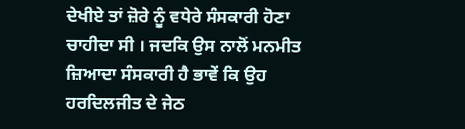ਦੇਖੀਏ ਤਾਂ ਜ਼ੋਰੇ ਨੂੰ ਵਧੇਰੇ ਸੰਸਕਾਰੀ ਹੋਣਾ ਚਾਹੀਦਾ ਸੀ । ਜਦਕਿ ਉਸ ਨਾਲੋਂ ਮਨਮੀਤ ਜ਼ਿਆਦਾ ਸੰਸਕਾਰੀ ਹੈ ਭਾਵੇਂ ਕਿ ਉਹ ਹਰਦਿਲਜੀਤ ਦੇ ਜੇਠ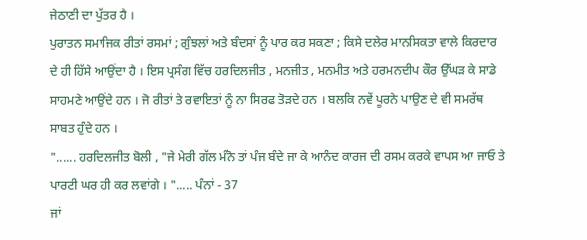ਜੇਠਾਣੀ ਦਾ ਪੁੱਤਰ ਹੈ ।
ਪੁਰਾਤਨ ਸਮਾਜਿਕ ਰੀਤਾਂ ਰਸਮਾਂ ; ਗੁੰਝਲਾਂ ਅਤੇ ਬੰਦਸਾਂ ਨੂੰ ਪਾਰ ਕਰ ਸਕਣਾ ; ਕਿਸੇ ਦਲੇਰ ਮਾਨਸਿਕਤਾ ਵਾਲੇ ਕਿਰਦਾਰ ਦੇ ਹੀ ਹਿੱਸੇ ਆਉਂਦਾ ਹੈ । ਇਸ ਪ੍ਰਸੰਗ ਵਿੱਚ ਹਰਦਿਲਜੀਤ , ਮਨਜੀਤ , ਮਨਮੀਤ ਅਤੇ ਹਰਮਨਦੀਪ ਕੌਰ ਉੱਘੜ ਕੇ ਸਾਡੇ ਸਾਹਮਣੇ ਆਉਂਦੇ ਹਨ । ਜੋ ਰੀਤਾਂ ਤੇ ਰਵਾਇਤਾਂ ਨੂੰ ਨਾ ਸਿਰਫ ਤੋੜਦੇ ਹਨ । ਬਲਕਿ ਨਵੇਂ ਪੂਰਨੇ ਪਾਉਣ ਦੇ ਵੀ ਸਮਰੱਥ ਸਾਬਤ ਹੁੰਦੇ ਹਨ ।
"...... ਹਰਦਿਲਜੀਤ ਬੋਲੀ , "ਜੇ ਮੇਰੀ ਗੱਲ ਮੰਨੋ ਤਾਂ ਪੰਜ ਬੰਦੇ ਜਾ ਕੇ ਆਨੰਦ ਕਾਰਜ ਦੀ ਰਸਮ ਕਰਕੇ ਵਾਪਸ ਆ ਜਾਓ ਤੇ ਪਾਰਟੀ ਘਰ ਹੀ ਕਰ ਲਵਾਂਗੇ । "..... ਪੰਨਾਂ - 37
ਜਾਂ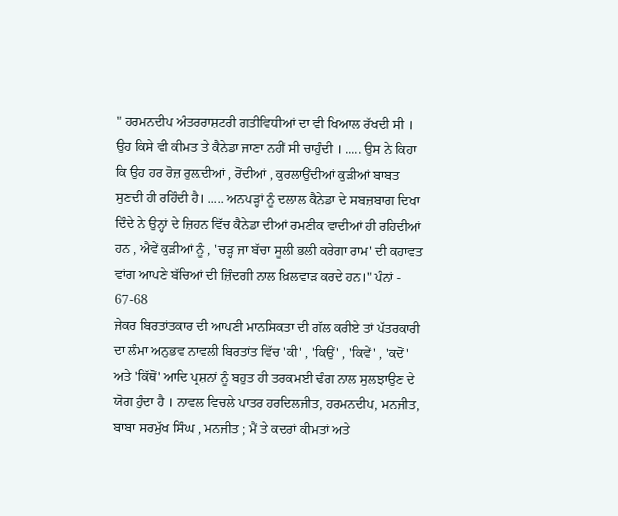" ਹਰਮਨਦੀਪ ਅੰਤਰਰਾਸ਼ਟਰੀ ਗਤੀਵਿਧੀਆਂ ਦਾ ਵੀ ਖਿਆਲ ਰੱਖਦੀ ਸੀ । ਉਹ ਕਿਸੇ ਵੀ ਕੀਮਤ ਤੇ ਕੈਨੇਡਾ ਜਾਣਾ ਨਹੀਂ ਸੀ ਚਾਹੁੰਦੀ । ..... ਉਸ ਨੇ ਕਿਹਾ ਕਿ ਉਹ ਹਰ ਰੋਜ਼ ਰੁਲ਼ਦੀਆਂ , ਰੋਂਦੀਆਂ , ਕੁਰਲਾਉਂਦੀਆਂ ਕੁੜੀਆਂ ਬਾਬਤ ਸੁਣਦੀ ਹੀ ਰਹਿੰਦੀ ਹੈ। ..... ਅਨਪੜ੍ਹਾਂ ਨੂੰ ਦਲਾਲ ਕੈਨੇਡਾ ਦੇ ਸਬਜ਼ਬਾਗ ਦਿਖਾ ਦਿੰਦੇ ਨੇ ਉਨ੍ਹਾਂ ਦੇ ਜ਼ਿਹਨ ਵਿੱਚ ਕੈਨੇਡਾ ਦੀਆਂ ਰਮਣੀਕ ਵਾਦੀਆਂ ਹੀ ਰਹਿਦੀਆਂ ਹਨ , ਐਵੇਂ ਕੁੜੀਆਂ ਨੂੰ , 'ਚੜ੍ਹ ਜਾ ਬੱਚਾ ਸੂਲੀ ਭਲੀ ਕਰੇਗਾ ਰਾਮ' ਦੀ ਕਹਾਵਤ ਵਾਂਗ ਆਪਣੇ ਬੱਚਿਆਂ ਦੀ ਜ਼ਿੰਦਗੀ ਨਾਲ ਖ਼ਿਲਵਾੜ ਕਰਦੇ ਹਨ।" ਪੰਨਾਂ - 67-68
ਜੇਕਰ ਬਿਰਤਾਂਤਕਾਰ ਦੀ ਆਪਣੀ ਮਾਨਸਿਕਤਾ ਦੀ ਗੱਲ ਕਰੀਏ ਤਾਂ ਪੱਤਰਕਾਰੀ ਦਾ ਲੰਮਾ ਅਨੁਭਵ ਨਾਵਲੀ ਬਿਰਤਾਂਤ ਵਿੱਚ 'ਕੀ' , 'ਕਿਉਂ' , 'ਕਿਵੇਂ' , 'ਕਦੋਂ' ਅਤੇ 'ਕਿੱਥੋਂ' ਆਦਿ ਪ੍ਰਸ਼ਨਾਂ ਨੂੰ ਬਹੁਤ ਹੀ ਤਰਕਮਈ ਢੰਗ ਨਾਲ ਸੁਲਝਾਉਣ ਦੇ ਯੋਗ ਹੁੰਦਾ ਹੈ । ਨਾਵਲ ਵਿਚਲੇ ਪਾਤਰ ਹਰਦਿਲਜੀਤ, ਹਰਮਨਦੀਪ, ਮਨਜੀਤ, ਬਾਬਾ ਸਰਮੁੱਖ ਸਿੰਘ , ਮਨਜੀਤ ; ਮੈਂ ਤੇ ਕਦਰਾਂ ਕੀਮਤਾਂ ਅਤੇ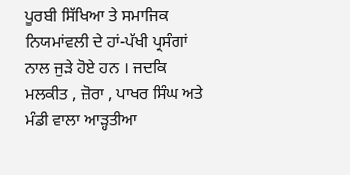ਪੂਰਬੀ ਸਿੱਖਿਆ ਤੇ ਸਮਾਜਿਕ ਨਿਯਮਾਂਵਲੀ ਦੇ ਹਾਂ-ਪੱਖੀ ਪ੍ਰਸੰਗਾਂ ਨਾਲ ਜੁੜੇ ਹੋਏ ਹਨ । ਜਦਕਿ ਮਲਕੀਤ , ਜ਼ੋਰਾ , ਪਾਖਰ ਸਿੰਘ ਅਤੇ ਮੰਡੀ ਵਾਲਾ ਆੜ੍ਹਤੀਆ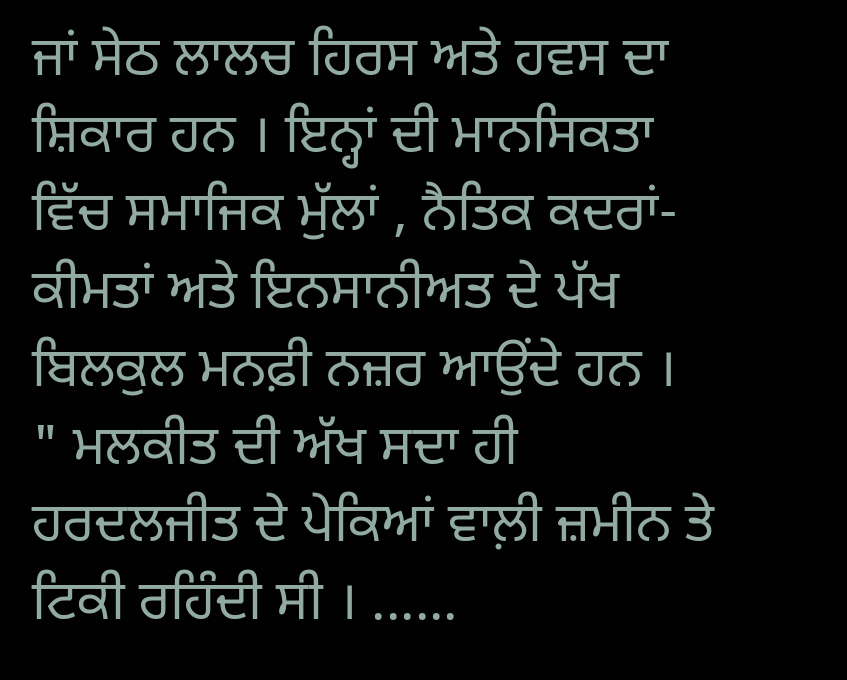ਜਾਂ ਸੇਠ ਲਾਲਚ ਹਿਰਸ ਅਤੇ ਹਵਸ ਦਾ ਸ਼ਿਕਾਰ ਹਨ । ਇਨ੍ਹਾਂ ਦੀ ਮਾਨਸਿਕਤਾ ਵਿੱਚ ਸਮਾਜਿਕ ਮੁੱਲਾਂ , ਨੈਤਿਕ ਕਦਰਾਂ-ਕੀਮਤਾਂ ਅਤੇ ਇਨਸਾਨੀਅਤ ਦੇ ਪੱਖ ਬਿਲਕੁਲ ਮਨਫ਼ੀ ਨਜ਼ਰ ਆਉਂਦੇ ਹਨ ।
" ਮਲਕੀਤ ਦੀ ਅੱਖ ਸਦਾ ਹੀ ਹਰਦਲਜੀਤ ਦੇ ਪੇਕਿਆਂ ਵਾਲ਼ੀ ਜ਼ਮੀਨ ਤੇ ਟਿਕੀ ਰਹਿੰਦੀ ਸੀ । ......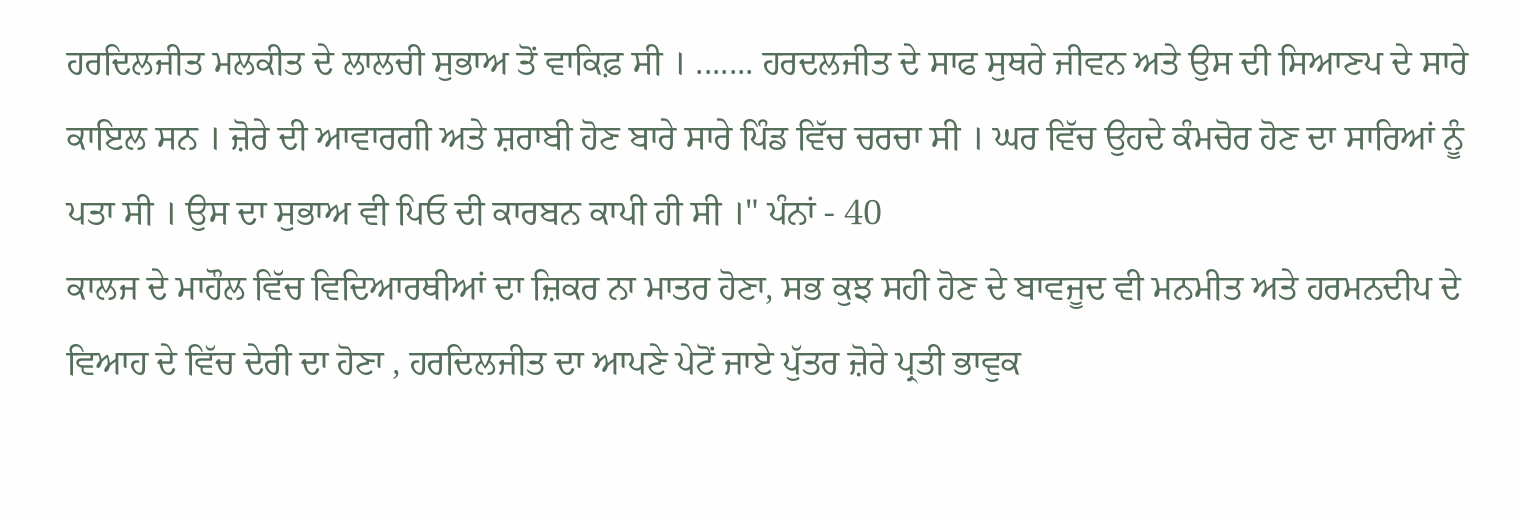ਹਰਦਿਲਜੀਤ ਮਲਕੀਤ ਦੇ ਲਾਲਚੀ ਸੁਭਾਅ ਤੋਂ ਵਾਕਿਫ਼ ਸੀ । ....... ਹਰਦਲਜੀਤ ਦੇ ਸਾਫ ਸੁਥਰੇ ਜੀਵਨ ਅਤੇ ਉਸ ਦੀ ਸਿਆਣਪ ਦੇ ਸਾਰੇ ਕਾਇਲ ਸਨ । ਜ਼ੋਰੇ ਦੀ ਆਵਾਰਗੀ ਅਤੇ ਸ਼ਰਾਬੀ ਹੋਣ ਬਾਰੇ ਸਾਰੇ ਪਿੰਡ ਵਿੱਚ ਚਰਚਾ ਸੀ । ਘਰ ਵਿੱਚ ਉਹਦੇ ਕੰਮਚੋਰ ਹੋਣ ਦਾ ਸਾਰਿਆਂ ਨੂੰ ਪਤਾ ਸੀ । ਉਸ ਦਾ ਸੁਭਾਅ ਵੀ ਪਿਓ ਦੀ ਕਾਰਬਨ ਕਾਪੀ ਹੀ ਸੀ ।" ਪੰਨਾਂ - 40
ਕਾਲਜ ਦੇ ਮਾਹੌਲ ਵਿੱਚ ਵਿਦਿਆਰਥੀਆਂ ਦਾ ਜ਼ਿਕਰ ਨਾ ਮਾਤਰ ਹੋਣਾ, ਸਭ ਕੁਝ ਸਹੀ ਹੋਣ ਦੇ ਬਾਵਜੂਦ ਵੀ ਮਨਮੀਤ ਅਤੇ ਹਰਮਨਦੀਪ ਦੇ ਵਿਆਹ ਦੇ ਵਿੱਚ ਦੇਰੀ ਦਾ ਹੋਣਾ , ਹਰਦਿਲਜੀਤ ਦਾ ਆਪਣੇ ਪੇਟੋਂ ਜਾਏ ਪੁੱਤਰ ਜ਼ੋਰੇ ਪ੍ਰਤੀ ਭਾਵੁਕ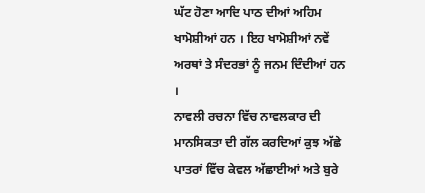ਘੱਟ ਹੋਣਾ ਆਦਿ ਪਾਠ ਦੀਆਂ ਅਹਿਮ ਖਾਮੋਸ਼ੀਆਂ ਹਨ । ਇਹ ਖਾਮੋਸ਼ੀਆਂ ਨਵੇਂ ਅਰਥਾਂ ਤੇ ਸੰਦਰਭਾਂ ਨੂੰ ਜਨਮ ਦਿੰਦੀਆਂ ਹਨ ।
ਨਾਵਲੀ ਰਚਨਾ ਵਿੱਚ ਨਾਵਲਕਾਰ ਦੀ ਮਾਨਸਿਕਤਾ ਦੀ ਗੱਲ ਕਰਦਿਆਂ ਕੁਝ ਅੱਛੇ ਪਾਤਰਾਂ ਵਿੱਚ ਕੇਵਲ ਅੱਛਾਈਆਂ ਅਤੇ ਬੁਰੇ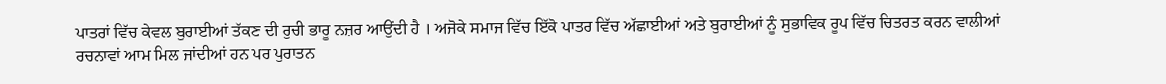ਪਾਤਰਾਂ ਵਿੱਚ ਕੇਵਲ ਬੁਰਾਈਆਂ ਤੱਕਣ ਦੀ ਰੁਚੀ ਭਾਰੂ ਨਜ਼ਰ ਆਉਂਦੀ ਹੈ । ਅਜੋਕੇ ਸਮਾਜ ਵਿੱਚ ਇੱਕੋ ਪਾਤਰ ਵਿੱਚ ਅੱਛਾਈਆਂ ਅਤੇ ਬੁਰਾਈਆਂ ਨੂੰ ਸੁਭਾਵਿਕ ਰੂਪ ਵਿੱਚ ਚਿਤਰਤ ਕਰਨ ਵਾਲੀਆਂ ਰਚਨਾਵਾਂ ਆਮ ਮਿਲ ਜਾਂਦੀਆਂ ਹਨ ਪਰ ਪੁਰਾਤਨ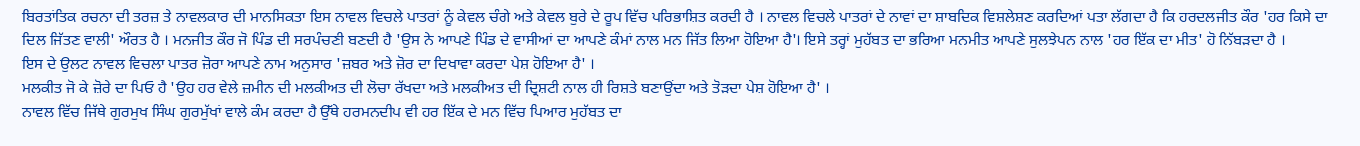ਬਿਰਤਾਂਤਿਕ ਰਚਨਾ ਦੀ ਤਰਜ਼ ਤੇ ਨਾਵਲਕਾਰ ਦੀ ਮਾਨਸਿਕਤਾ ਇਸ ਨਾਵਲ ਵਿਚਲੇ ਪਾਤਰਾਂ ਨੂੰ ਕੇਵਲ ਚੰਗੇ ਅਤੇ ਕੇਵਲ ਬੁਰੇ ਦੇ ਰੂਪ ਵਿੱਚ ਪਰਿਭਾਸ਼ਿਤ ਕਰਦੀ ਹੈ । ਨਾਵਲ ਵਿਚਲੇ ਪਾਤਰਾਂ ਦੇ ਨਾਵਾਂ ਦਾ ਸ਼ਾਬਦਿਕ ਵਿਸ਼ਲੇਸ਼ਣ ਕਰਦਿਆਂ ਪਤਾ ਲੱਗਦਾ ਹੈ ਕਿ ਹਰਦਲਜੀਤ ਕੌਰ 'ਹਰ ਕਿਸੇ ਦਾ ਦਿਲ ਜਿੱਤਣ ਵਾਲੀ' ਔਰਤ ਹੈ । ਮਨਜੀਤ ਕੌਰ ਜੋ ਪਿੰਡ ਦੀ ਸਰਪੰਚਣੀ ਬਣਦੀ ਹੈ 'ਉਸ ਨੇ ਆਪਣੇ ਪਿੰਡ ਦੇ ਵਾਸੀਆਂ ਦਾ ਆਪਣੇ ਕੰਮਾਂ ਨਾਲ ਮਨ ਜਿੱਤ ਲਿਆ ਹੋਇਆ ਹੈ'। ਇਸੇ ਤਰ੍ਹਾਂ ਮੁਹੱਬਤ ਦਾ ਭਰਿਆ ਮਨਮੀਤ ਆਪਣੇ ਸੁਲਝੇਪਨ ਨਾਲ 'ਹਰ ਇੱਕ ਦਾ ਮੀਤ' ਹੋ ਨਿੱਬੜਦਾ ਹੈ ।
ਇਸ ਦੇ ਉਲਟ ਨਾਵਲ ਵਿਚਲਾ ਪਾਤਰ ਜ਼ੋਰਾ ਆਪਣੇ ਨਾਮ ਅਨੁਸਾਰ 'ਜ਼ਬਰ ਅਤੇ ਜ਼ੋਰ ਦਾ ਦਿਖਾਵਾ ਕਰਦਾ ਪੇਸ਼ ਹੋਇਆ ਹੈ' ।
ਮਲਕੀਤ ਜੋ ਕੇ ਜ਼ੋਰੇ ਦਾ ਪਿਓ ਹੈ 'ਉਹ ਹਰ ਵੇਲੇ ਜ਼ਮੀਨ ਦੀ ਮਲਕੀਅਤ ਦੀ ਲੋਚਾ ਰੱਖਦਾ ਅਤੇ ਮਲਕੀਅਤ ਦੀ ਦ੍ਰਿਸ਼ਟੀ ਨਾਲ ਹੀ ਰਿਸ਼ਤੇ ਬਣਾਉਂਦਾ ਅਤੇ ਤੋੜਦਾ ਪੇਸ਼ ਹੋਇਆ ਹੈ' ।
ਨਾਵਲ ਵਿੱਚ ਜਿੱਥੇ ਗੁਰਮੁਖ ਸਿੰਘ ਗੁਰਮੁੱਖਾਂ ਵਾਲੇ ਕੰਮ ਕਰਦਾ ਹੈ ਉੱਥੇ ਹਰਮਨਦੀਪ ਵੀ ਹਰ ਇੱਕ ਦੇ ਮਨ ਵਿੱਚ ਪਿਆਰ ਮੁਹੱਬਤ ਦਾ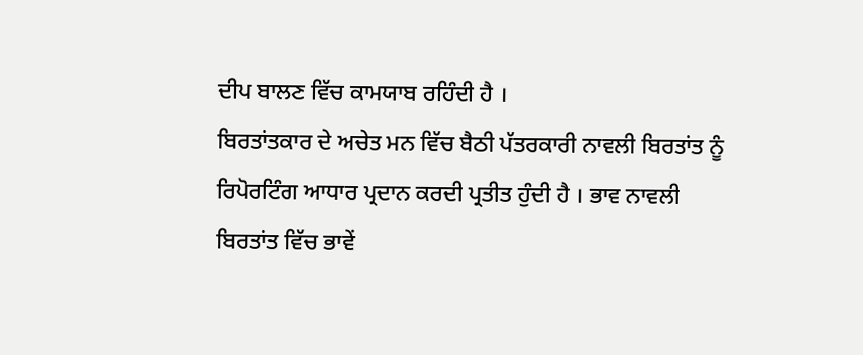ਦੀਪ ਬਾਲਣ ਵਿੱਚ ਕਾਮਯਾਬ ਰਹਿੰਦੀ ਹੈ ।
ਬਿਰਤਾਂਤਕਾਰ ਦੇ ਅਚੇਤ ਮਨ ਵਿੱਚ ਬੈਠੀ ਪੱਤਰਕਾਰੀ ਨਾਵਲੀ ਬਿਰਤਾਂਤ ਨੂੰ ਰਿਪੋਰਟਿੰਗ ਆਧਾਰ ਪ੍ਰਦਾਨ ਕਰਦੀ ਪ੍ਰਤੀਤ ਹੁੰਦੀ ਹੈ । ਭਾਵ ਨਾਵਲੀ ਬਿਰਤਾਂਤ ਵਿੱਚ ਭਾਵੇਂ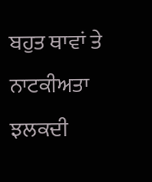ਬਹੁਤ ਥਾਵਾਂ ਤੇ ਨਾਟਕੀਅਤਾ ਝਲਕਦੀ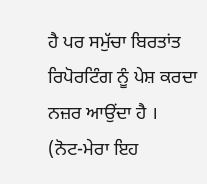ਹੈ ਪਰ ਸਮੁੱਚਾ ਬਿਰਤਾਂਤ ਰਿਪੋਰਟਿੰਗ ਨੂੰ ਪੇਸ਼ ਕਰਦਾ ਨਜ਼ਰ ਆਉਂਦਾ ਹੈ ।
(ਨੋਟ-ਮੇਰਾ ਇਹ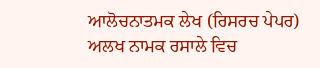ਆਲੋਚਨਾਤਮਕ ਲੇਖ (ਰਿਸਰਚ ਪੇਪਰ) ਅਲਖ ਨਾਮਕ ਰਸਾਲੇ ਵਿਚ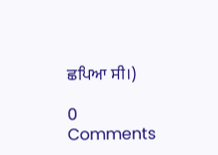ਛਪਿਆ ਸੀ।)

0 Comments